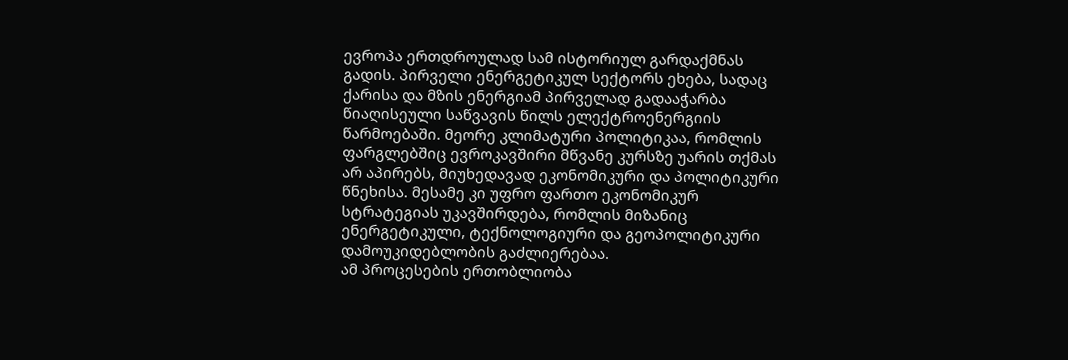ევროპა ერთდროულად სამ ისტორიულ გარდაქმნას გადის. პირველი ენერგეტიკულ სექტორს ეხება, სადაც ქარისა და მზის ენერგიამ პირველად გადააჭარბა წიაღისეული საწვავის წილს ელექტროენერგიის წარმოებაში. მეორე კლიმატური პოლიტიკაა, რომლის ფარგლებშიც ევროკავშირი მწვანე კურსზე უარის თქმას არ აპირებს, მიუხედავად ეკონომიკური და პოლიტიკური წნეხისა. მესამე კი უფრო ფართო ეკონომიკურ სტრატეგიას უკავშირდება, რომლის მიზანიც ენერგეტიკული, ტექნოლოგიური და გეოპოლიტიკური დამოუკიდებლობის გაძლიერებაა.
ამ პროცესების ერთობლიობა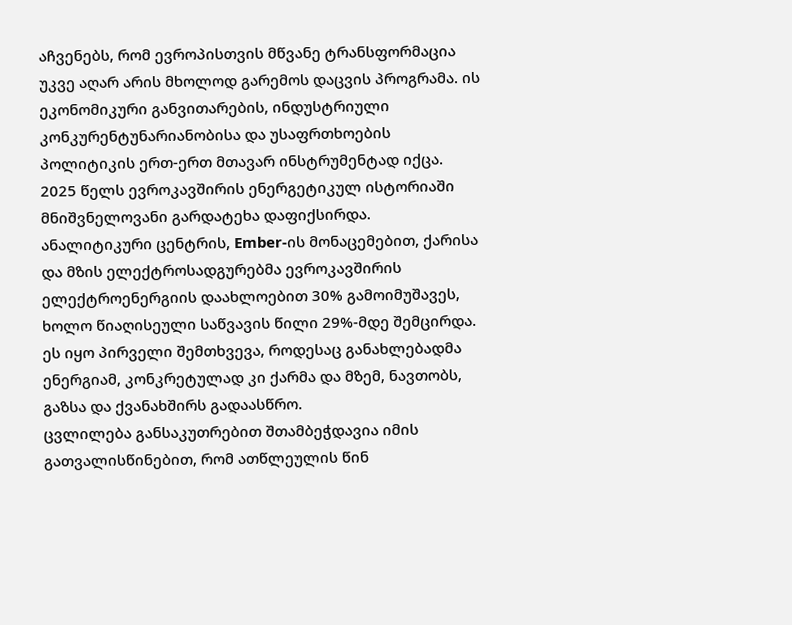აჩვენებს, რომ ევროპისთვის მწვანე ტრანსფორმაცია უკვე აღარ არის მხოლოდ გარემოს დაცვის პროგრამა. ის ეკონომიკური განვითარების, ინდუსტრიული კონკურენტუნარიანობისა და უსაფრთხოების პოლიტიკის ერთ-ერთ მთავარ ინსტრუმენტად იქცა.
2025 წელს ევროკავშირის ენერგეტიკულ ისტორიაში მნიშვნელოვანი გარდატეხა დაფიქსირდა. ანალიტიკური ცენტრის, Ember-ის მონაცემებით, ქარისა და მზის ელექტროსადგურებმა ევროკავშირის ელექტროენერგიის დაახლოებით 30% გამოიმუშავეს, ხოლო წიაღისეული საწვავის წილი 29%-მდე შემცირდა. ეს იყო პირველი შემთხვევა, როდესაც განახლებადმა ენერგიამ, კონკრეტულად კი ქარმა და მზემ, ნავთობს, გაზსა და ქვანახშირს გადაასწრო.
ცვლილება განსაკუთრებით შთამბეჭდავია იმის გათვალისწინებით, რომ ათწლეულის წინ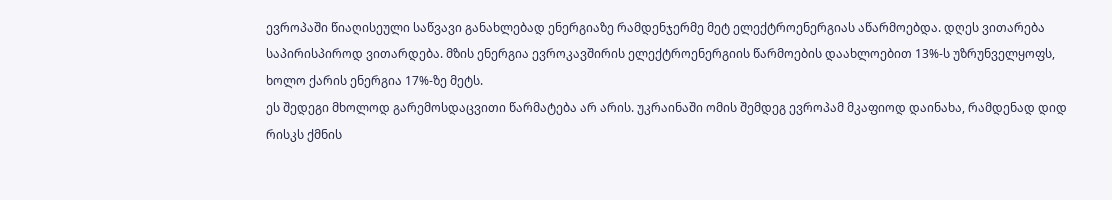ევროპაში წიაღისეული საწვავი განახლებად ენერგიაზე რამდენჯერმე მეტ ელექტროენერგიას აწარმოებდა. დღეს ვითარება საპირისპიროდ ვითარდება. მზის ენერგია ევროკავშირის ელექტროენერგიის წარმოების დაახლოებით 13%-ს უზრუნველყოფს, ხოლო ქარის ენერგია 17%-ზე მეტს.
ეს შედეგი მხოლოდ გარემოსდაცვითი წარმატება არ არის. უკრაინაში ომის შემდეგ ევროპამ მკაფიოდ დაინახა, რამდენად დიდ რისკს ქმნის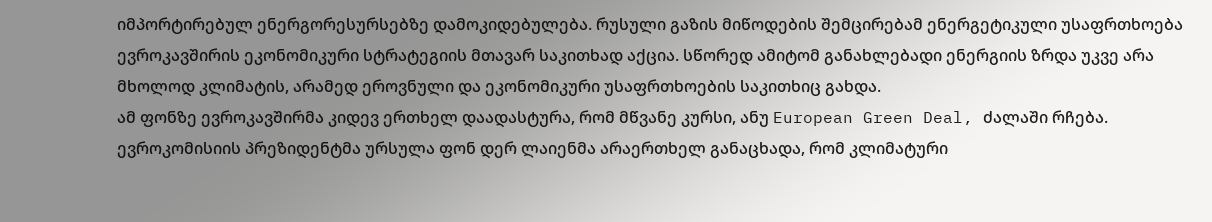იმპორტირებულ ენერგორესურსებზე დამოკიდებულება. რუსული გაზის მიწოდების შემცირებამ ენერგეტიკული უსაფრთხოება ევროკავშირის ეკონომიკური სტრატეგიის მთავარ საკითხად აქცია. სწორედ ამიტომ განახლებადი ენერგიის ზრდა უკვე არა მხოლოდ კლიმატის, არამედ ეროვნული და ეკონომიკური უსაფრთხოების საკითხიც გახდა.
ამ ფონზე ევროკავშირმა კიდევ ერთხელ დაადასტურა, რომ მწვანე კურსი, ანუ European Green Deal, ძალაში რჩება. ევროკომისიის პრეზიდენტმა ურსულა ფონ დერ ლაიენმა არაერთხელ განაცხადა, რომ კლიმატური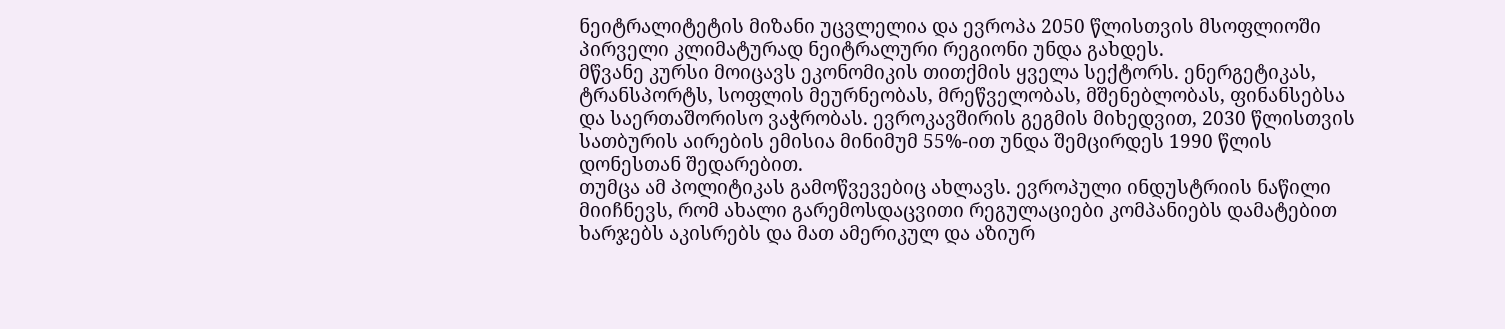ნეიტრალიტეტის მიზანი უცვლელია და ევროპა 2050 წლისთვის მსოფლიოში პირველი კლიმატურად ნეიტრალური რეგიონი უნდა გახდეს.
მწვანე კურსი მოიცავს ეკონომიკის თითქმის ყველა სექტორს. ენერგეტიკას, ტრანსპორტს, სოფლის მეურნეობას, მრეწველობას, მშენებლობას, ფინანსებსა და საერთაშორისო ვაჭრობას. ევროკავშირის გეგმის მიხედვით, 2030 წლისთვის სათბურის აირების ემისია მინიმუმ 55%-ით უნდა შემცირდეს 1990 წლის დონესთან შედარებით.
თუმცა ამ პოლიტიკას გამოწვევებიც ახლავს. ევროპული ინდუსტრიის ნაწილი მიიჩნევს, რომ ახალი გარემოსდაცვითი რეგულაციები კომპანიებს დამატებით ხარჯებს აკისრებს და მათ ამერიკულ და აზიურ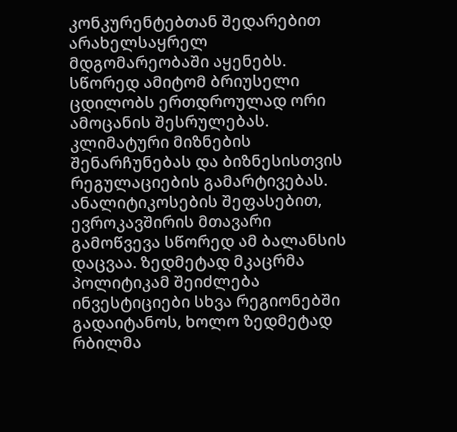კონკურენტებთან შედარებით არახელსაყრელ მდგომარეობაში აყენებს. სწორედ ამიტომ ბრიუსელი ცდილობს ერთდროულად ორი ამოცანის შესრულებას. კლიმატური მიზნების შენარჩუნებას და ბიზნესისთვის რეგულაციების გამარტივებას.
ანალიტიკოსების შეფასებით, ევროკავშირის მთავარი გამოწვევა სწორედ ამ ბალანსის დაცვაა. ზედმეტად მკაცრმა პოლიტიკამ შეიძლება ინვესტიციები სხვა რეგიონებში გადაიტანოს, ხოლო ზედმეტად რბილმა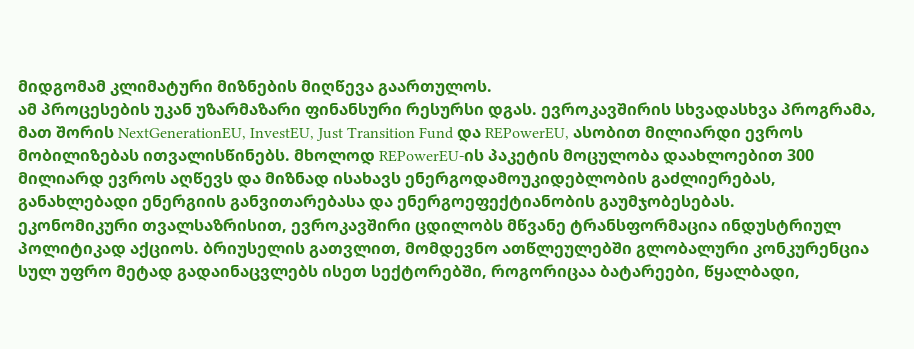მიდგომამ კლიმატური მიზნების მიღწევა გაართულოს.
ამ პროცესების უკან უზარმაზარი ფინანსური რესურსი დგას. ევროკავშირის სხვადასხვა პროგრამა, მათ შორის NextGenerationEU, InvestEU, Just Transition Fund და REPowerEU, ასობით მილიარდი ევროს მობილიზებას ითვალისწინებს. მხოლოდ REPowerEU-ის პაკეტის მოცულობა დაახლოებით 300 მილიარდ ევროს აღწევს და მიზნად ისახავს ენერგოდამოუკიდებლობის გაძლიერებას, განახლებადი ენერგიის განვითარებასა და ენერგოეფექტიანობის გაუმჯობესებას.
ეკონომიკური თვალსაზრისით, ევროკავშირი ცდილობს მწვანე ტრანსფორმაცია ინდუსტრიულ პოლიტიკად აქციოს. ბრიუსელის გათვლით, მომდევნო ათწლეულებში გლობალური კონკურენცია სულ უფრო მეტად გადაინაცვლებს ისეთ სექტორებში, როგორიცაა ბატარეები, წყალბადი,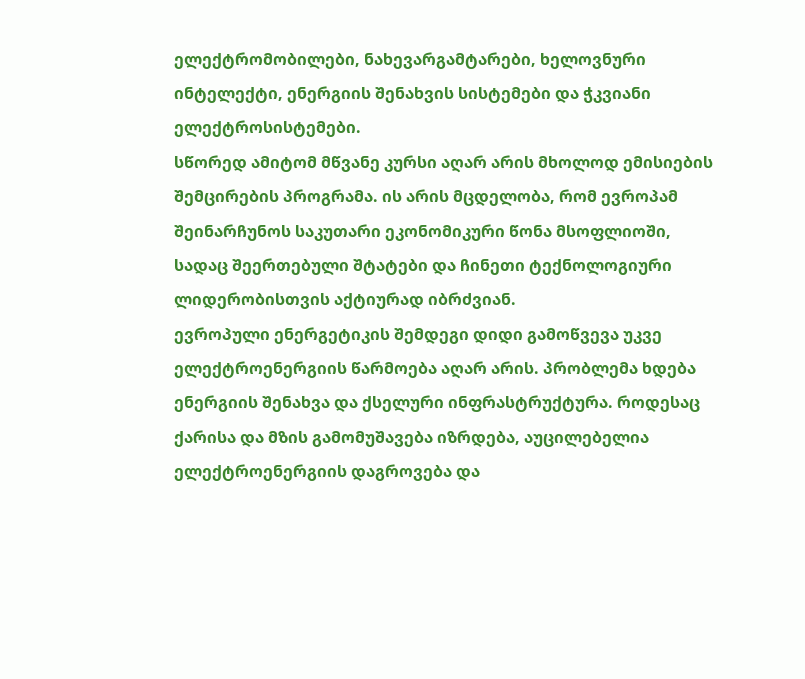ელექტრომობილები, ნახევარგამტარები, ხელოვნური ინტელექტი, ენერგიის შენახვის სისტემები და ჭკვიანი ელექტროსისტემები.
სწორედ ამიტომ მწვანე კურსი აღარ არის მხოლოდ ემისიების შემცირების პროგრამა. ის არის მცდელობა, რომ ევროპამ შეინარჩუნოს საკუთარი ეკონომიკური წონა მსოფლიოში, სადაც შეერთებული შტატები და ჩინეთი ტექნოლოგიური ლიდერობისთვის აქტიურად იბრძვიან.
ევროპული ენერგეტიკის შემდეგი დიდი გამოწვევა უკვე ელექტროენერგიის წარმოება აღარ არის. პრობლემა ხდება ენერგიის შენახვა და ქსელური ინფრასტრუქტურა. როდესაც ქარისა და მზის გამომუშავება იზრდება, აუცილებელია ელექტროენერგიის დაგროვება და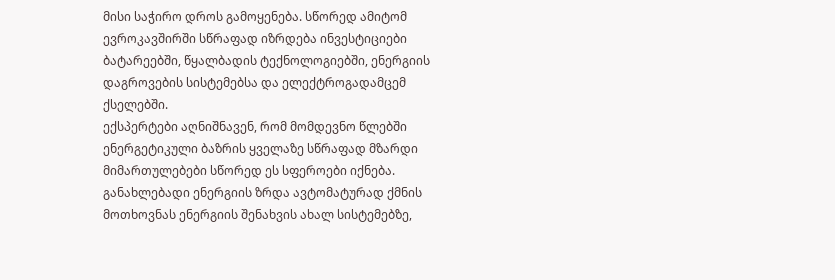მისი საჭირო დროს გამოყენება. სწორედ ამიტომ ევროკავშირში სწრაფად იზრდება ინვესტიციები ბატარეებში, წყალბადის ტექნოლოგიებში, ენერგიის დაგროვების სისტემებსა და ელექტროგადამცემ ქსელებში.
ექსპერტები აღნიშნავენ, რომ მომდევნო წლებში ენერგეტიკული ბაზრის ყველაზე სწრაფად მზარდი მიმართულებები სწორედ ეს სფეროები იქნება. განახლებადი ენერგიის ზრდა ავტომატურად ქმნის მოთხოვნას ენერგიის შენახვის ახალ სისტემებზე,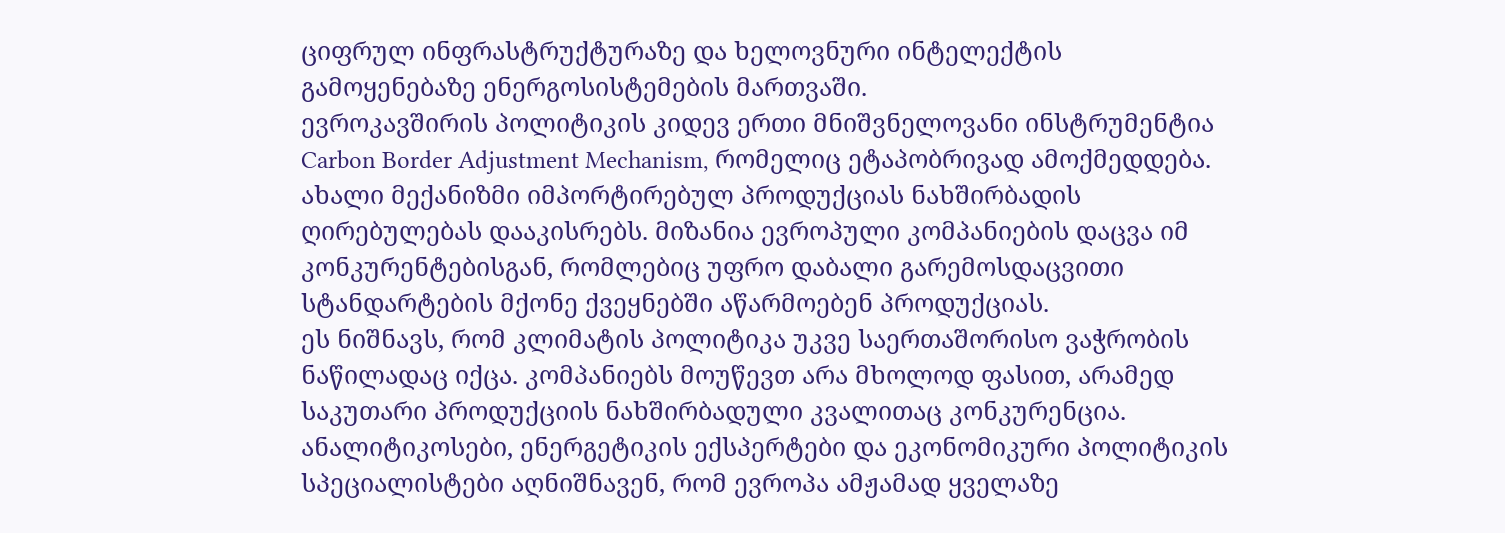ციფრულ ინფრასტრუქტურაზე და ხელოვნური ინტელექტის გამოყენებაზე ენერგოსისტემების მართვაში.
ევროკავშირის პოლიტიკის კიდევ ერთი მნიშვნელოვანი ინსტრუმენტია Carbon Border Adjustment Mechanism, რომელიც ეტაპობრივად ამოქმედდება. ახალი მექანიზმი იმპორტირებულ პროდუქციას ნახშირბადის ღირებულებას დააკისრებს. მიზანია ევროპული კომპანიების დაცვა იმ კონკურენტებისგან, რომლებიც უფრო დაბალი გარემოსდაცვითი სტანდარტების მქონე ქვეყნებში აწარმოებენ პროდუქციას.
ეს ნიშნავს, რომ კლიმატის პოლიტიკა უკვე საერთაშორისო ვაჭრობის ნაწილადაც იქცა. კომპანიებს მოუწევთ არა მხოლოდ ფასით, არამედ საკუთარი პროდუქციის ნახშირბადული კვალითაც კონკურენცია.
ანალიტიკოსები, ენერგეტიკის ექსპერტები და ეკონომიკური პოლიტიკის სპეციალისტები აღნიშნავენ, რომ ევროპა ამჟამად ყველაზე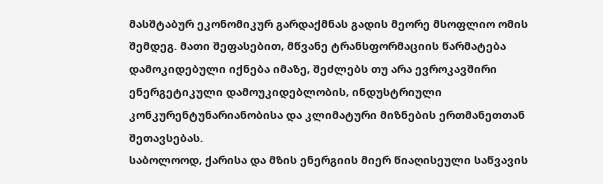მასშტაბურ ეკონომიკურ გარდაქმნას გადის მეორე მსოფლიო ომის შემდეგ. მათი შეფასებით, მწვანე ტრანსფორმაციის წარმატება დამოკიდებული იქნება იმაზე, შეძლებს თუ არა ევროკავშირი ენერგეტიკული დამოუკიდებლობის, ინდუსტრიული კონკურენტუნარიანობისა და კლიმატური მიზნების ერთმანეთთან შეთავსებას.
საბოლოოდ, ქარისა და მზის ენერგიის მიერ წიაღისეული საწვავის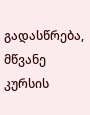გადასწრება, მწვანე კურსის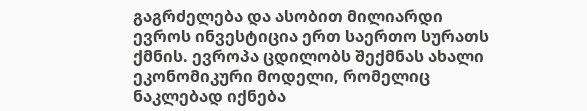გაგრძელება და ასობით მილიარდი ევროს ინვესტიცია ერთ საერთო სურათს ქმნის. ევროპა ცდილობს შექმნას ახალი ეკონომიკური მოდელი, რომელიც ნაკლებად იქნება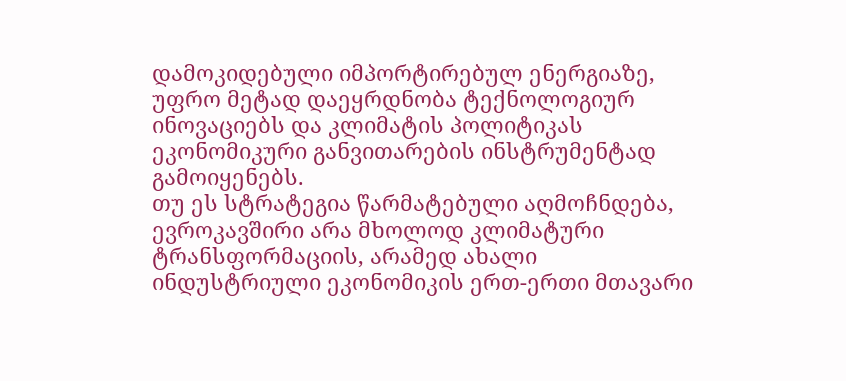დამოკიდებული იმპორტირებულ ენერგიაზე, უფრო მეტად დაეყრდნობა ტექნოლოგიურ ინოვაციებს და კლიმატის პოლიტიკას ეკონომიკური განვითარების ინსტრუმენტად გამოიყენებს.
თუ ეს სტრატეგია წარმატებული აღმოჩნდება, ევროკავშირი არა მხოლოდ კლიმატური ტრანსფორმაციის, არამედ ახალი ინდუსტრიული ეკონომიკის ერთ-ერთი მთავარი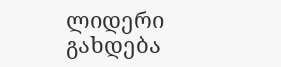ლიდერი გახდება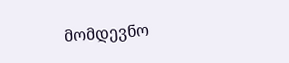მომდევნო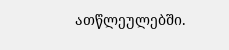ათწლეულებში.